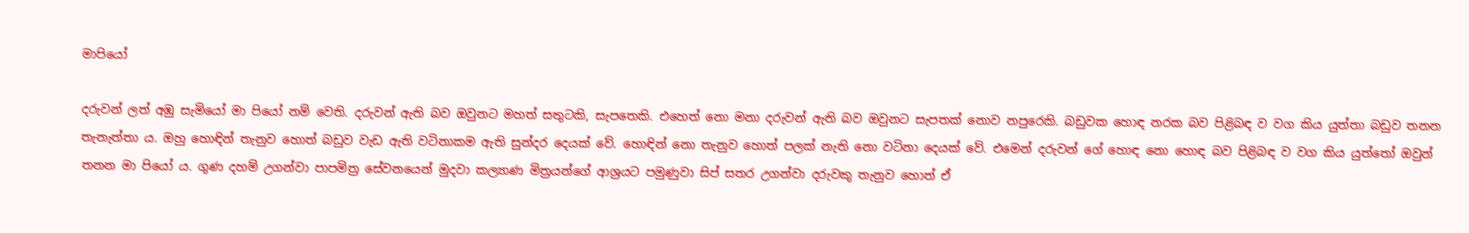මාපියෝ

දරුවන් ලත් අඹු සැමියෝ මා පියෝ නම් වෙති. දරුවන් ඇති බව ඔවුනට මහත් සතුටකි, සැපතෙකි. එහෙත් නො මනා දරුවන් ඇති බව ඔවුනට සැපතක් නොව නපුරෙකි. බඩුවක හොඳ නරක බව පිළිබඳ ව වග කිය යුත්තා බඩුව තනන තැනැත්තා ය. ඔහු හොඳින් තැනුව හොත් බඩුව වැඩ ඇති වටිනාකම ඇති සුන්දර දෙයක් වේ. හොඳින් නො තැනුව හොත් පලක් නැති නො වටිනා දෙයක් වේ. එමෙන් දරුවන් ගේ හොඳ නො හොඳ බව පිළිබඳ ව වග කිය යුත්තෝ ඔවුන් තනන මා පියෝ ය. ගුණ දහම් උගන්වා පාපමිත්‍ර‍ සේවනයෙන් මුදවා කල්‍යාණ මිත්‍ර‍යන්ගේ ආශ්‍ර‍යට පමුණුවා සිප් සතර උගන්වා දරුවකු තැනුව හොත් ඒ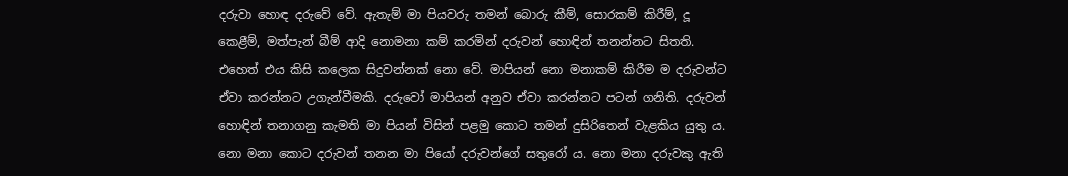දරුවා හොඳ දරුවේ වේ. ඇතැම් මා පියවරු තමන් බොරු කීම්, සොරකම් කිරීම්, දූ කෙළීම්, මත්පැන් බීම් ආදි නොමනා කම් කරමින් දරුවන් හොඳින් තනන්නට සිතති. එහෙත් එය කිසි කලෙක සිදුවන්නක් නො වේ. මාපියන් නො මනාකම් කිරීම ම දරුවන්ට ඒවා කරන්නට උගැන්වීමකි. දරුවෝ මාපියන් අනුව ඒවා කරන්නට පටන් ගනිති. දරුවන් හොඳින් තනාගනු කැමති මා පියන් විසින් පළමු කොට තමන් දුසිරිතෙන් වැළකිය යුතු ය. නො මනා කොට දරුවන් තනන මා පියෝ දරුවන්ගේ සතුරෝ ය. නො මනා දරුවකු ඇති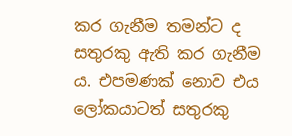කර ගැනීම තමන්ට ද සතුරකු ඇති කර ගැනීම ය. එපමණක් නොව එය ලෝකයාටත් සතුරකු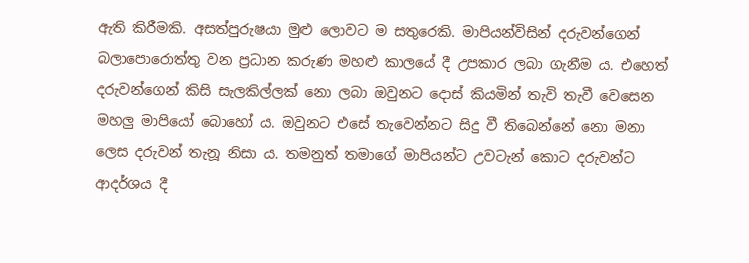ඇති කිරීමකි. අසත්පුරුෂයා මුළු ලොවට ම සතුරෙකි. මාපියන්විසින් දරුවන්ගෙන් බලාපොරොත්තු වන ප්‍ර‍ධාන කරුණ මහළු කාලයේ දී උපකාර ලබා ගැනීම ය. එහෙත් දරුවන්ගෙන් කිසි සැලකිල්ලක් නො ලබා ඔවුනට දොස් කියමින් තැවි තැවී වෙසෙන මහලු මාපියෝ බොහෝ ය. ඔවුනට එසේ තැවෙන්නට සිදු වී තිබෙන්නේ නො මනා ලෙස දරුවන් තැනූ නිසා ය. තමනුත් තමාගේ මාපියන්ට උවටැන් කොට දරුවන්ට ආදර්ශය දී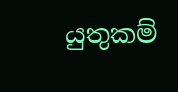යුතුකම්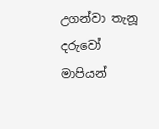උගන්වා තැනූ දරුවෝ මාපියන්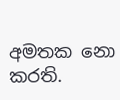අමතක නො කරති.